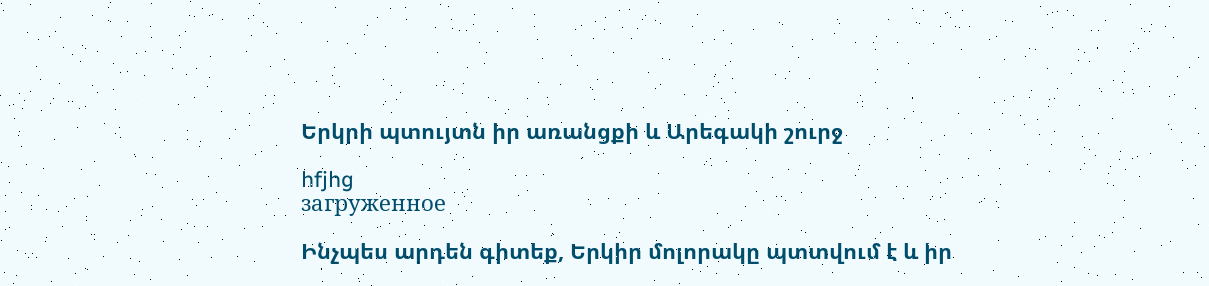Երկրի պտույտն իր առանցքի և Արեգակի շուրջ

hfjhg
загруженное

Ինչպես արդեն գիտեք, Երկիր մոլորակը պտտվում է և իր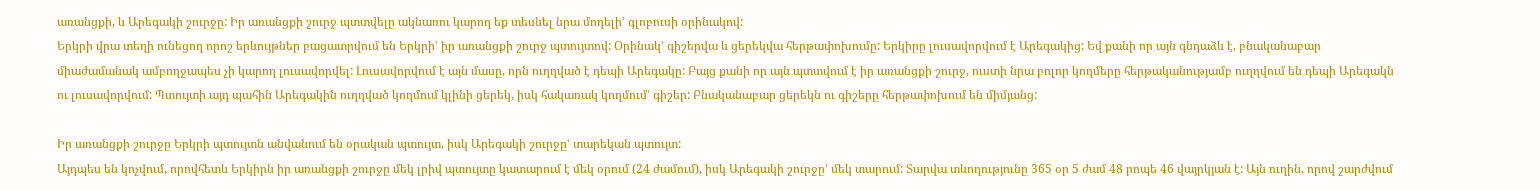առանցքի, և Արեգակի շուրջը: Իր առանցքի շուրջ պտտվելը ակնառու կարող եք տեսնել նրա մոդելի’ գլոբուսի օրինակով:
Երկրի վրա տեղի ունեցող որոշ երևույթներ բացատրվում են Երկրի’ իր առանցքի շուրջ պտույտով: Օրինակ’ գիշերվա և ցերեկվա հերթափոխումը: Երկիրը լուսավորվում է Արեգակից: Եվ քանի որ այն գնդաձև է, բնականաբար միաժամանակ ամբողջապես չի կարող լուսավորվել: Լուսավորվում է այն մասը, որն ուղղված է դեպի Արեգակը: Բայց քանի որ այն պտտվում է իր առանցքի շուրջ, ուստի նրա բոլոր կողմերը հերթականությամբ ուղղվում են դեպի Արեգակն ու լուսավորվում: Պտույտի այդ պահին Արեգակին ուղղված կողմում կլինի ցերեկ, իսկ հակառակ կողմում’ գիշեր: Բնականաբար ցերեկն ու գիշերը հերթափոխում են միմյանց:

Իր առանցքի շուրջը Երկրի պտույտն անվանում են օրական պտույտ, իսկ Արեգակի շուրջը’ տարեկան պտույտ:
Այդպես են կոչվում, որովհետև Երկիրն իր առանցքի շուրջը մեկ լրիվ պտույտը կատարում է մեկ օրում (24 ժամում), իսկ Արեգակի շուրջը’ մեկ տարում: Տարվա տևողությունը 365 օր 5 ժամ 48 րոպե 46 վայրկյան է: Այն ուղին, որով շարժվում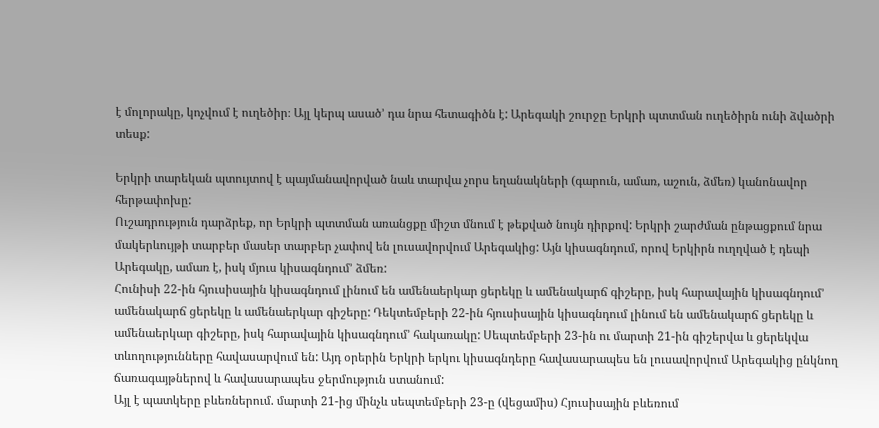է մոլորակը, կոչվում է ուղեծիր։ Այլ կերպ ասած’ դա նրա հետագիծն է: Արեգակի շուրջը Երկրի պտտման ուղեծիրն ունի ձվածրի տեսք:

Երկրի տարեկան պտույտով է պայմանավորված նաև տարվա չորս եղանակների (գարուն, ամառ, աշուն, ձմեռ) կանոնավոր հերթափոխը:
Ուշադրություն դարձրեք, որ Երկրի պտտման առանցքը միշտ մնում է թեքված նույն դիրքով: Երկրի շարժման ընթացքում նրա մակերևույթի տարբեր մասեր տարբեր չափով են լուսավորվում Արեգակից: Այն կիսագնդում, որով Երկիրն ուղղված է դեպի Արեգակը, ամառ է, իսկ մյուս կիսագնդում’ ձմեռ:
Հունիսի 22-ին հյուսիսային կիսագնդում լինում են ամենաերկար ցերեկը և ամենակարճ գիշերը, իսկ հարավային կիսագնդում’ ամենակարճ ցերեկը և ամենաերկար գիշերը: Դեկտեմբերի 22-ին հյուսիսային կիսագնդում լինում են ամենակարճ ցերեկը և ամենաերկար գիշերը, իսկ հարավային կիսագնդում’ հակառակը: Սեպտեմբերի 23-ին ու մարտի 21-ին գիշերվա և ցերեկվա տևողությունները հավասարվում են: Այդ օրերին Երկրի երկու կիսագնդերը հավասարապես են լուսավորվում Արեգակից ընկնող ճառագայթներով և հավասարապես ջերմություն ստանում:
Այլ է պատկերը բևեռներում. մարտի 21-ից մինչև սեպտեմբերի 23-ը (վեցամիս) Հյուսիսային բևեռում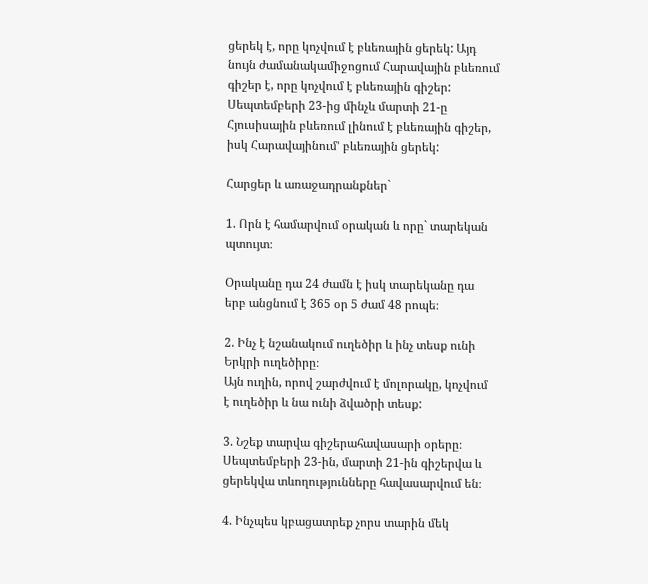ցերեկ է, որը կոչվում է բևեռային ցերեկ: Այդ նույն ժամանակամիջոցում Հարավային բևեռում գիշեր է, որը կոչվում է բևեռային գիշեր:
Սեպտեմբերի 23-ից մինչև մարտի 21-ը Հյուսիսային բևեռում լինում է բևեռային գիշեր, իսկ Հարավայինում’ բևեռային ցերեկ:

Հարցեր և առաջադրանքներ`

1. Որն է համարվում օրական և որը` տարեկան պտույտ։

Օրականը դա 24 ժամն է իսկ տարեկանը դա երբ անցնում է 365 օր 5 ժամ 48 րոպե։

2. Ինչ է նշանակում ուղեծիր և ինչ տեսք ունի Երկրի ուղեծիրը։
Այն ուղին, որով շարժվում է մոլորակը, կոչվում է ուղեծիր և նա ունի ձվածրի տեսք:

3. Նշեք տարվա գիշերահավասարի օրերը։
Սեպտեմբերի 23-ին, մարտի 21-ին գիշերվա և ցերեկվա տևողությունները հավասարվում են։

4. Ինչպես կբացատրեք չորս տարին մեկ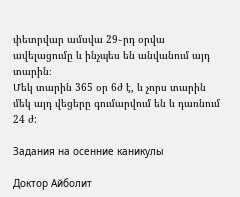փետրվար ամսվա 29֊րդ օրվա ավելացումը և ինչպես են անվանում այդ տարին։
Մեկ տարին 365 օր 6ժ է, և չորս տարին մեկ այդ վեցերը գումարվում են և դառնում 24 ժ:

Задания на осенние каникулы

Доктор Айболит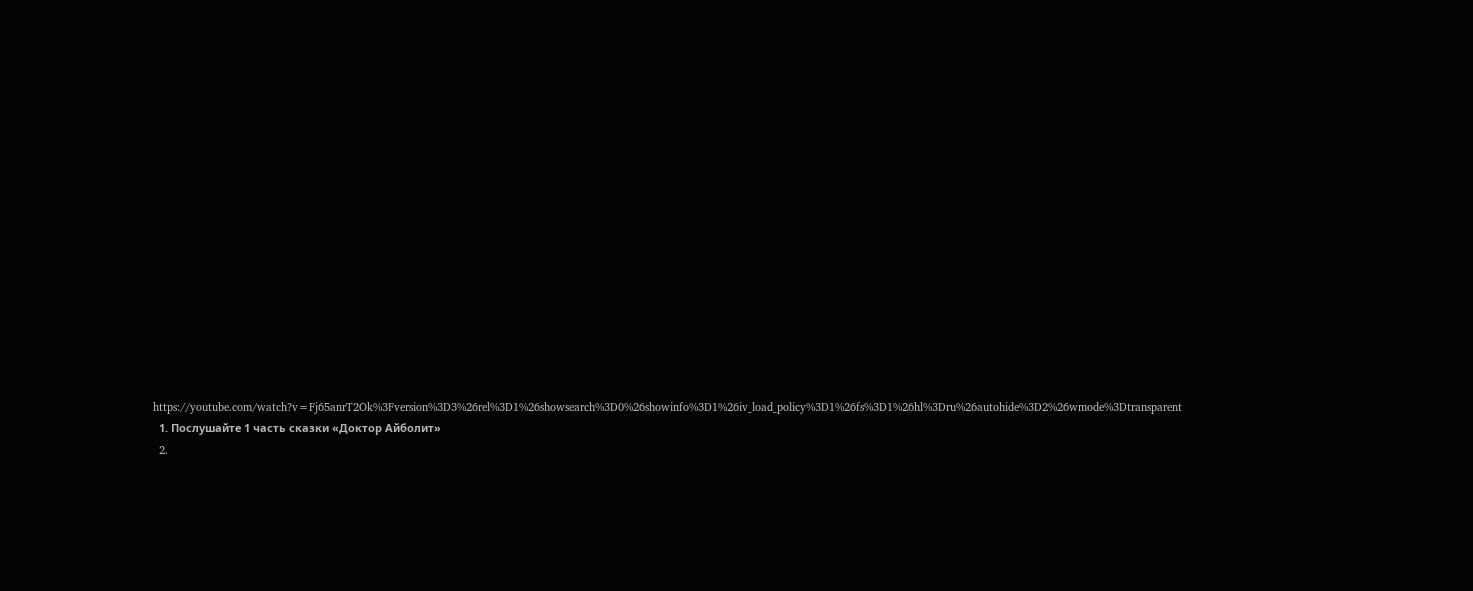https://youtube.com/watch?v=Fj65anrT2Ok%3Fversion%3D3%26rel%3D1%26showsearch%3D0%26showinfo%3D1%26iv_load_policy%3D1%26fs%3D1%26hl%3Dru%26autohide%3D2%26wmode%3Dtransparent
  1. Послушайте 1 часть сказки «Доктор Айболит»
  2.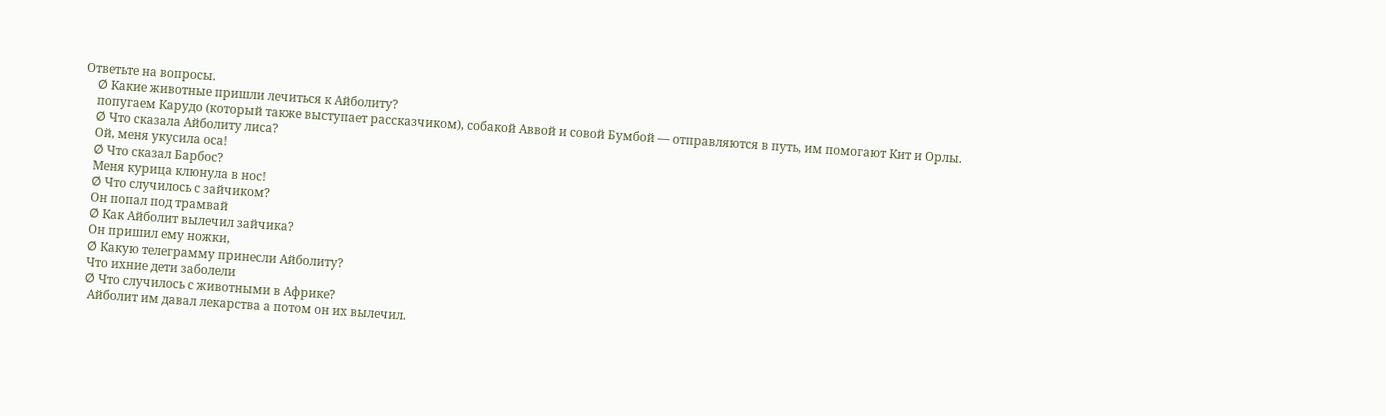Ответьте на вопросы.
    Ø Какие животные пришли лечиться к Айболиту?
    попугаем Карудо (который также выступает рассказчиком), собакой Аввой и совой Бумбой — отправляются в путь, им помогают Кит и Орлы.
    Ø Что сказала Айболиту лиса?
    Ой, меня укусила оса!
    Ø Что сказал Барбос?
    Меня курица клюнула в нос!
    Ø Что случилось с зайчиком?
    Он попал под трамвай
    Ø Как Айболит вылечил зайчика?
    Он пришил ему ножки,
    Ø Какую телеграмму принесли Айболиту?
    Что ихние дети заболели
    Ø Что случилось с животными в Африке?
     Айболит им давал лекарства а потом он их вылечил.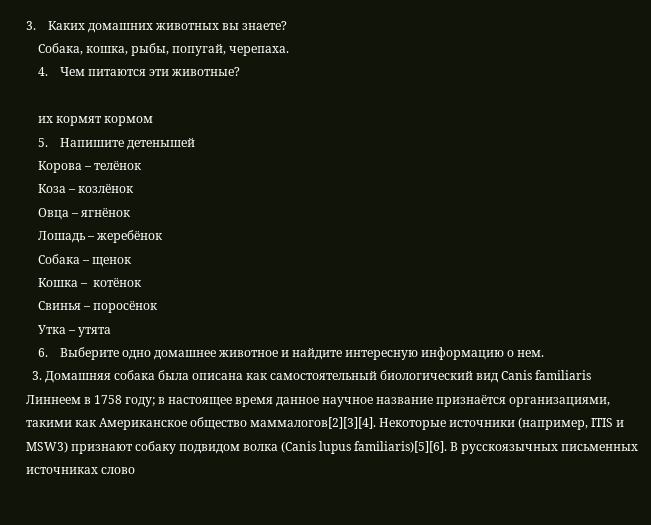3.    Каких домашних животных вы знаете?
    Собака, кошка, рыбы, попугай, черепаха.
    4.    Чем питаются эти животные?

    их кормят кормом
    5.    Напишите детенышей
    Корова – телёнок
    Коза – козлёнок
    Овца – ягнёнок
    Лошадь – жеребёнок
    Собака – щенок
    Кошка –  котёнок
    Свинья – поросёнок
    Утка – утята
    6.    Выберите одно домашнее животное и найдите интересную информацию о нем.
  3. Домашняя собака была описана как самостоятельный биологический вид Canis familiaris Линнеем в 1758 году; в настоящее время данное научное название признаётся организациями, такими как Американское общество маммалогов[2][3][4]. Некоторые источники (например, ITIS и MSW3) признают собаку подвидом волка (Canis lupus familiaris)[5][6]. В русскоязычных письменных источниках слово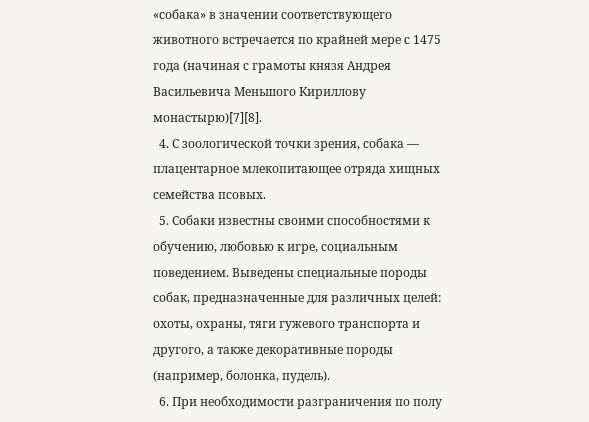«собака» в значении соответствующего животного встречается по крайней мере с 1475 года (начиная с грамоты князя Андрея Васильевича Меньшого Кириллову монастырю)[7][8].
  4. С зоологической точки зрения, собака — плацентарное млекопитающее отряда хищных семейства псовых.
  5. Собаки известны своими способностями к обучению, любовью к игре, социальным поведением. Выведены специальные породы собак, предназначенные для различных целей: охоты, охраны, тяги гужевого транспорта и другого, а также декоративные породы (например, болонка, пудель).
  6. При необходимости разграничения по полу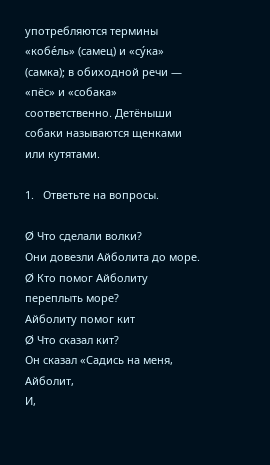употребляются термины «кобе́ль» (самец) и «су́ка» (самка); в обиходной речи — «пёс» и «собака» соответственно. Детёныши собаки называются щенками или кутятами.

1.   Ответьте на вопросы.

Ø Что сделали волки?
Они довезли Айболита до море.
Ø Кто помог Айболиту переплыть море?
Айболиту помог кит
Ø Что сказал кит?
Он сказал «Садись на меня, Айболит,
И,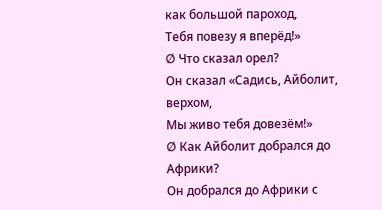как большой пароход,
Тебя повезу я вперёд!»
Ø Что сказал орел?
Он сказал «Садись, Айболит, верхом,
Мы живо тебя довезём!»
Ø Как Айболит добрался до Африки?
Он добрался до Африки с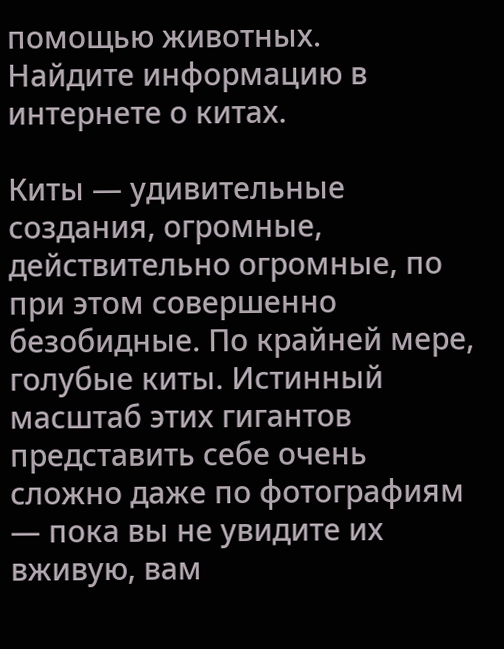помощью животных.
Найдите информацию в интернете о китах.

Киты — удивительные создания, огромные, действительно огромные, по при этом совершенно безобидные. По крайней мере, голубые киты. Истинный масштаб этих гигантов представить себе очень сложно даже по фотографиям — пока вы не увидите их вживую, вам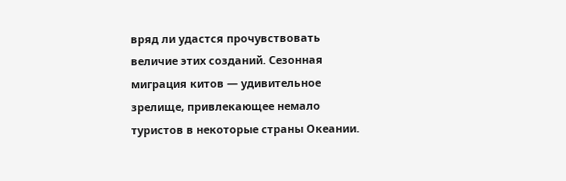вряд ли удастся прочувствовать величие этих созданий. Сезонная миграция китов — удивительное зрелище, привлекающее немало туристов в некоторые страны Океании.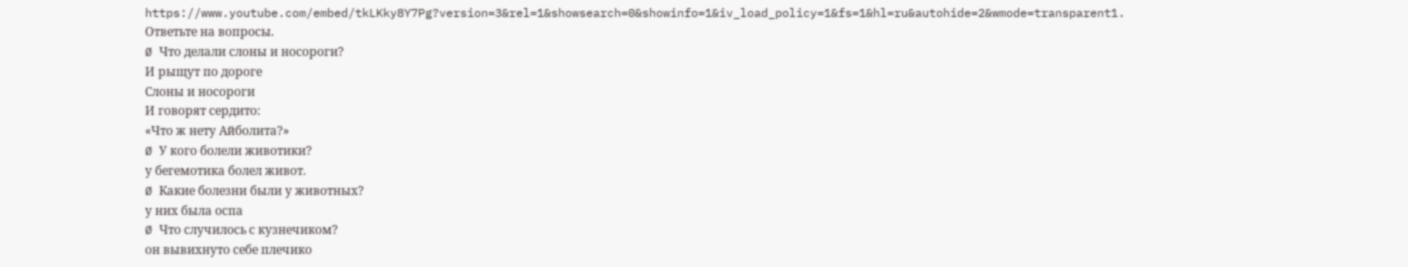https://www.youtube.com/embed/tkLKky8Y7Pg?version=3&rel=1&showsearch=0&showinfo=1&iv_load_policy=1&fs=1&hl=ru&autohide=2&wmode=transparent1.   Ответьте на вопросы.
Ø Что делали слоны и носороги?
И рыщут по дороге
Слоны и носороги
И говорят сердито:
«Что ж нету Айболита?»
Ø У кого болели животики?
у бегемотика болел живот.
Ø Какие болезни были у животных?
у них была оспа
Ø Что случилось с кузнечиком?
он вывихнуто себе плечико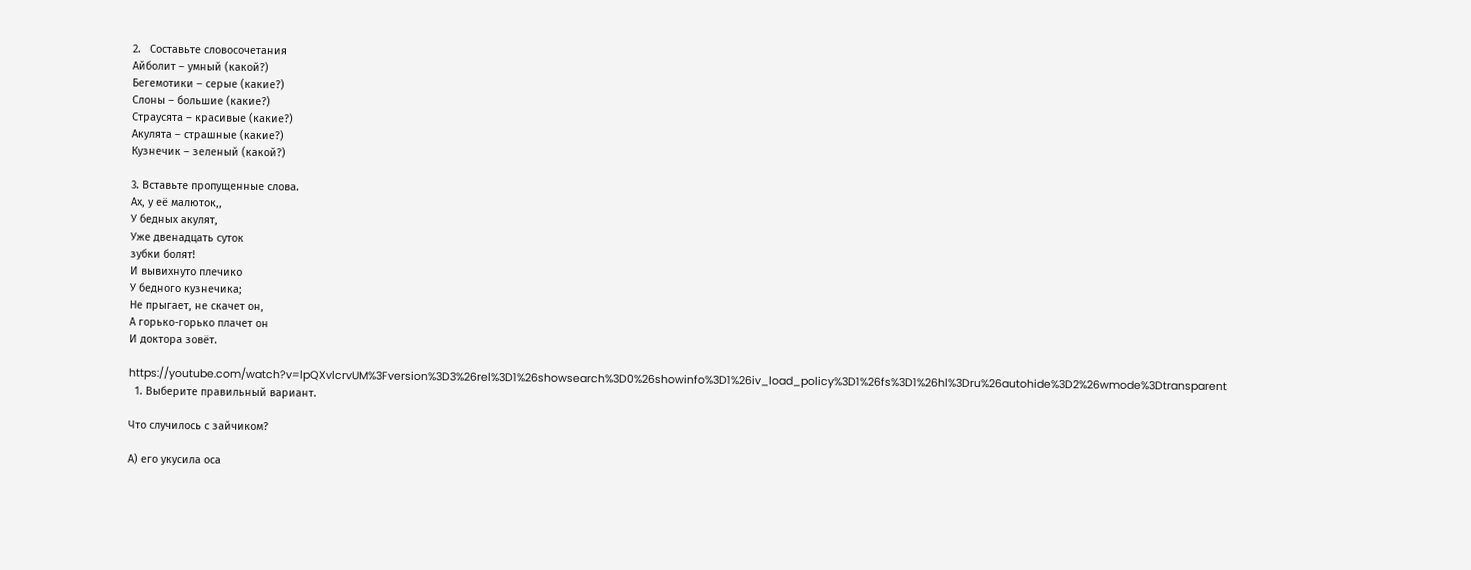2.   Составьте словосочетания
Айболит – умный (какой?)
Бегемотики – серые (какие?)
Слоны – большие (какие?)
Страусята – красивые (какие?)
Акулята – страшные (какие?)
Кузнечик – зеленый (какой?)

3. Вставьте пропущенные слова.
Ах, у её малюток,,
У бедных акулят,
Уже двенадцать суток
зубки болят!
И вывихнуто плечико
У бедного кузнечика;
Не прыгает, не скачет он,
А горько-горько плачет он
И доктора зовёт.

https://youtube.com/watch?v=lpQXvlcrvUM%3Fversion%3D3%26rel%3D1%26showsearch%3D0%26showinfo%3D1%26iv_load_policy%3D1%26fs%3D1%26hl%3Dru%26autohide%3D2%26wmode%3Dtransparent
  1. Выберите правильный вариант.

Что случилось с зайчиком?

А) его укусила оса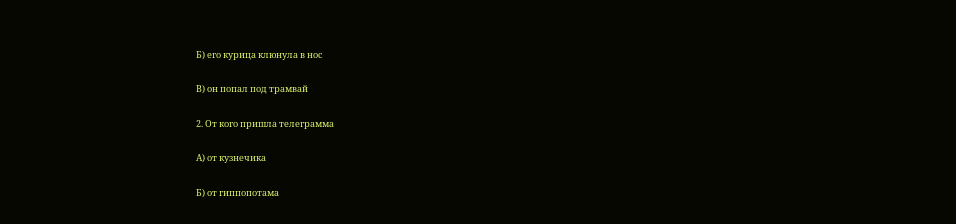Б) его курица клюнула в нос

В) он попал под трамвай

2. От кого пришла телеграмма

А) от кузнечика

Б) от гиппопотама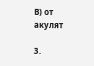В) от акулят

3.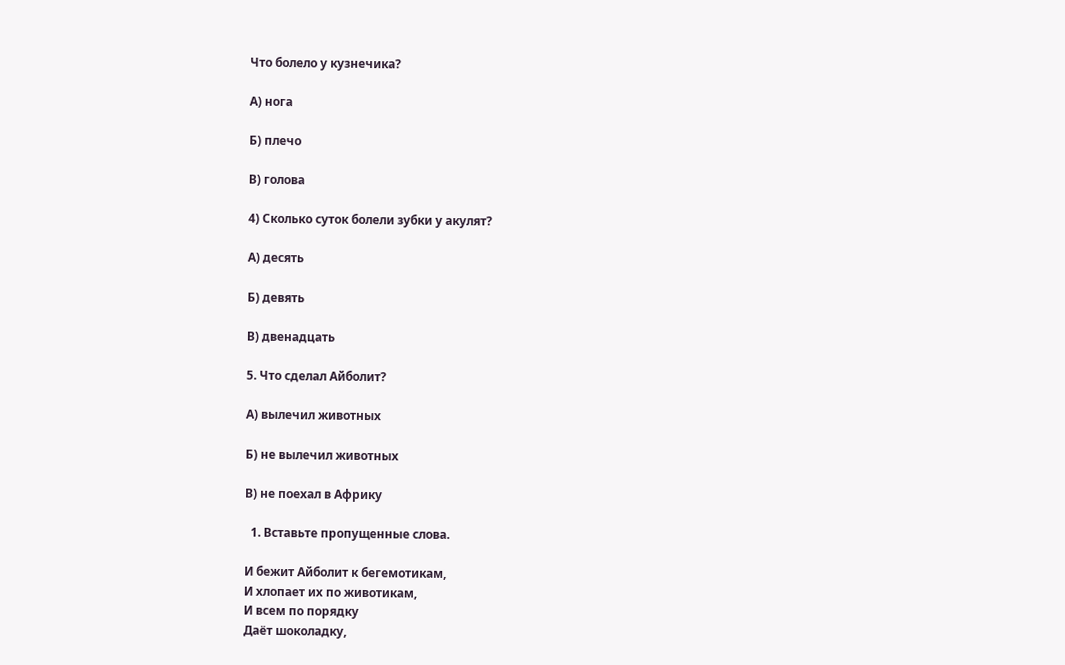Что болело у кузнечика?

А) нога

Б) плечо

В) голова

4) Сколько суток болели зубки у акулят?

А) десять

Б) девять

В) двенадцать

5. Что сделал Айболит?

А) вылечил животных

Б) не вылечил животных

В) не поехал в Африку

  1. Вставьте пропущенные слова.

И бежит Айболит к бегемотикам,
И хлопает их по животикам,
И всем по порядку
Даёт шоколадку,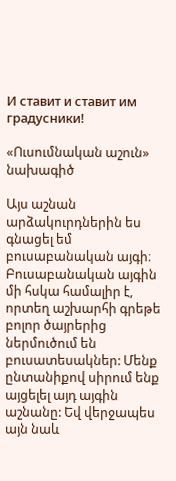И ставит и ставит им градусники!

«Ուսումնական աշուն» նախագիծ

Այս աշնան արձակուրդներին ես գնացել եմ բուսաբանական այգի։
Բուսաբանական այգին մի հսկա համալիր է, որտեղ աշխարհի գրեթե բոլոր ծայրերից ներմուծում են բուսատեսակներ: Մենք ընտանիքով սիրում ենք այցելել այդ այգին աշնանը: Եվ վերջապես այն նաև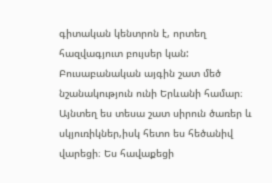գիտական կենտրոն է, որտեղ հազվագյուտ բույսեր կան: Բուսաբանական այգին շատ մեծ նշանակություն ունի Երևանի համար։ Այնտեղ ես տեսա շատ սիրուն ծառեր և սկյուռիկներ,իսկ հետո ես հեծանիվ վարեցի։ Ես հավաքեցի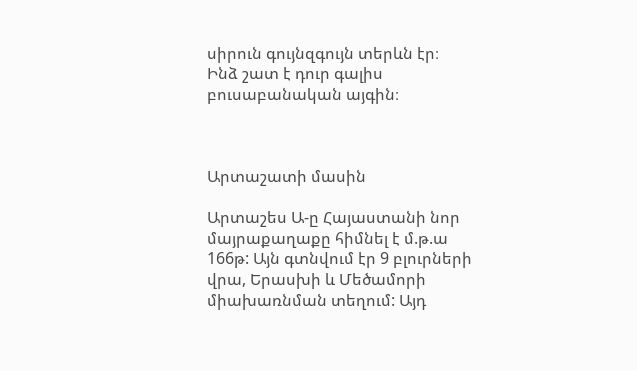սիրուն գույնզգույն տերևն էր։
Ինձ շատ է դուր գալիս բուսաբանական այգին։



Արտաշատի մասին

Արտաշես Ա-ը Հայաստանի նոր մայրաքաղաքը հիմնել է մ.թ.ա 166թ: Այն գտնվում էր 9 բլուրների վրա, Երասխի և Մեծամորի միախառնման տեղում: Այդ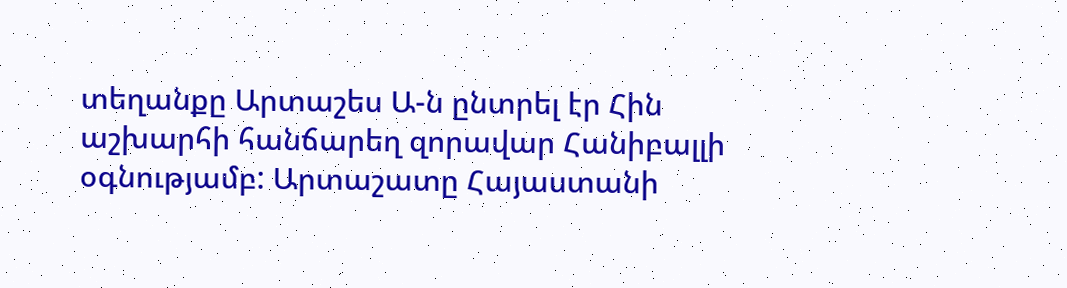տեղանքը Արտաշես Ա-ն ընտրել էր Հին աշխարհի հանճարեղ զորավար Հանիբալլի  օգնությամբ: Արտաշատը Հայաստանի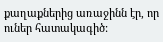քաղաքներից առաջինն էր, որ ուներ հատակագիծ: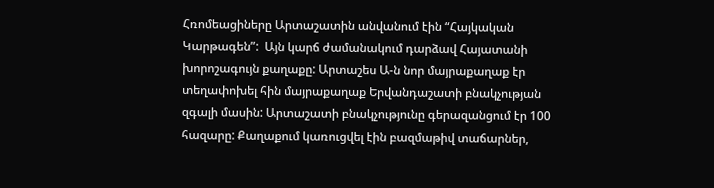Հռոմեացիները Արտաշատին անվանում էին “Հայկական Կարթագեն”:  Այն կարճ ժամանակում դարձավ Հայատանի խորոշագույն քաղաքը: Արտաշես Ա-ն նոր մայրաքաղաք էր տեղափոխել հին մայրաքաղաք Երվանդաշատի բնակչության զգալի մասին: Արտաշատի բնակչությունը գերազանցում էր 100 հազարը: Քաղաքում կառուցվել էին բազմաթիվ տաճարներ,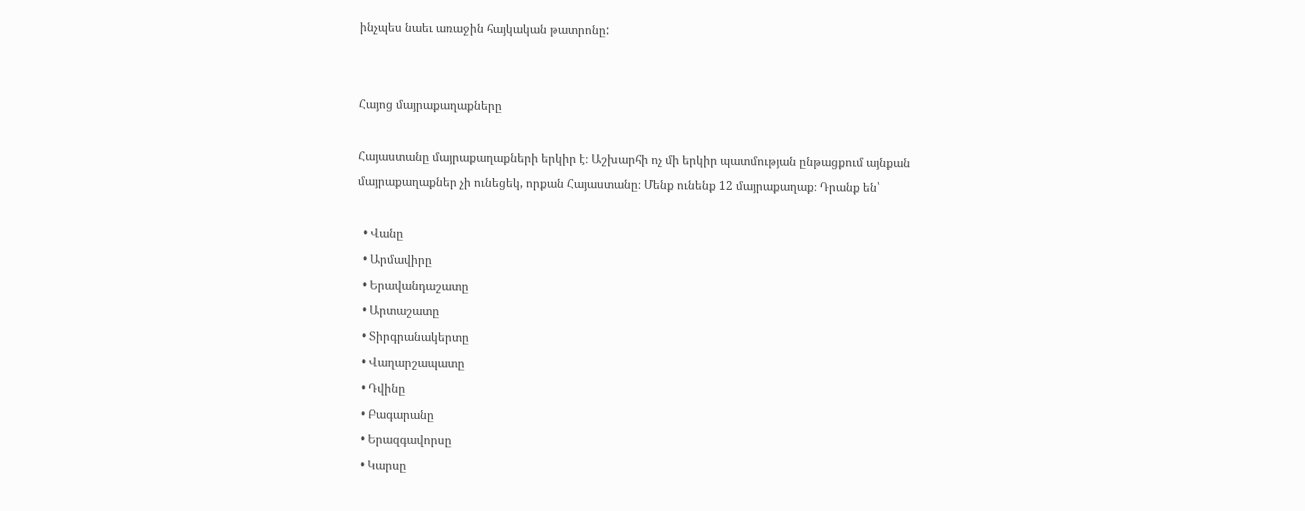ինչպես նաեւ առաջին հայկական թատրոնը:


Հայոց մայրաքաղաքները

Հայաստանը մայրաքաղաքների երկիր է։ Աշխարհի ոչ մի երկիր պատմության ընթացքում այնքան մայրաքաղաքներ չի ունեցեկ, որքան Հայաստանը։ Մենք ունենք 12 մայրաքաղաք։ Դրանք են՝

  • Վանը
  • Արմավիրը
  • Երավանդաշատը
  • Արտաշատը
  • Տիրգրանակերտը
  • Վաղարշապատը
  • Դվինը
  • Բագարանը
  • Երազգավորսը
  • Կարսը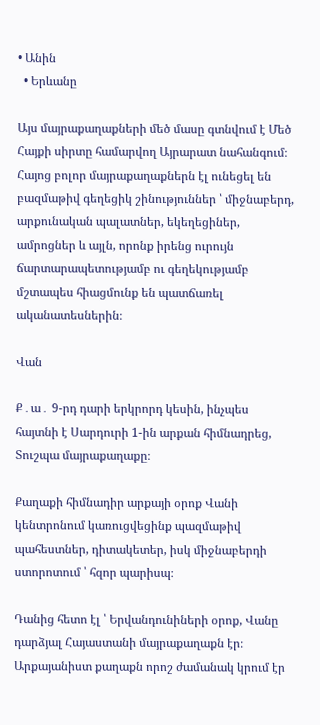• Անին
  • Երևանը

Այս մայրաքաղաքների մեծ մասը գտնվում է Մեծ Հայքի սիրտը համարվող Այրարատ նահանգում։ Հայոց բոլոր մայրաքաղաքներն էլ ունեցել են բազմաթիվ գեղեցիկ շինություններ ՝ միջնաբերդ, արքունական պալատներ, եկեղեցիներ, ամրոցներ և այլն, որոնք իրենց ուրույն ճարտարապետությամբ ու գեղեկությամբ մշտապես հիացմունք են պատճառել ականատեսներին։

Վան

Ք․ա․ 9-րդ դարի երկրորդ կեսին, ինչպես հայտնի է Սարդուրի 1-ին արքան հիմնադրեց, Տուշպա մայրաքաղաքը։

Քաղաքի հիմնադիր արքայի օրոք Վանի կենտրոնում կառուցվեցինք պազմաթիվ պահեստներ, դիտակետեր, իսկ միջնաբերդի ստորոտում ՝ հզոր պարիսպ։

Դանից հետո էլ ՝ Երվանդունիների օրոք, Վանը դարձյալ Հայաստանի մայրաքաղաքն էր։ Արքայանիստ քաղաքն որոշ ժամանակ կրում էր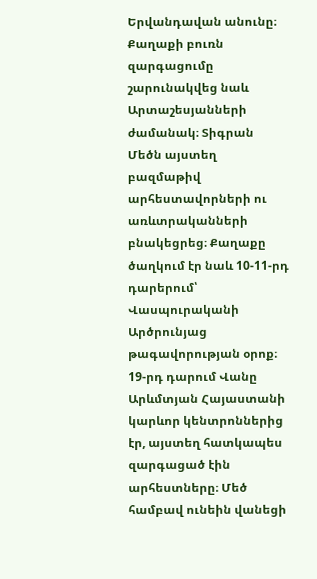Երվանդավան անունը։ Քաղաքի բուռն զարգացումը շարունակվեց նաև Արտաշեսյանների ժամանակ։ Տիգրան Մեծն այստեղ բազմաթիվ արհեստավորների ու առևտրականների բնակեցրեց։ Քաղաքը ծաղկում էր նաև 10-11-րդ դարերում՝ Վասպուրականի Արծրունյաց թագավորության օրոք։ 19-րդ դարում Վանը Արևմտյան Հայաստանի կարևոր կենտրոններից էր, այստեղ հատկապես զարգացած էին արհեստները։ Մեծ համբավ ունեին վանեցի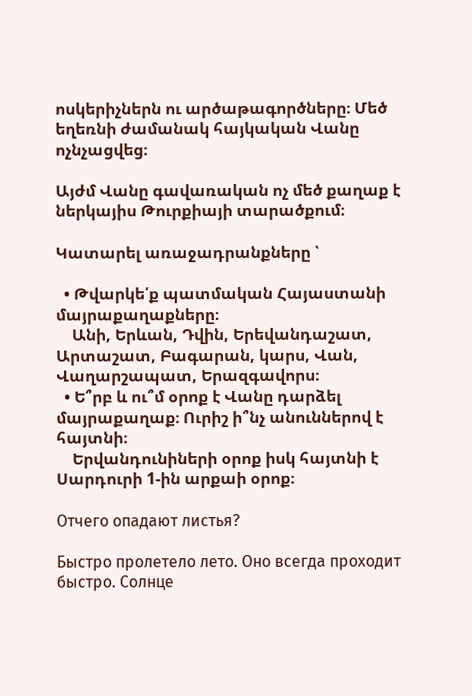ոսկերիչներն ու արծաթագործները։ Մեծ եղեռնի ժամանակ հայկական Վանը ոչնչացվեց։

Այժմ Վանը գավառական ոչ մեծ քաղաք է ներկայիս Թուրքիայի տարածքում։

Կատարել առաջադրանքները ՝

  • Թվարկե՛ք պատմական Հայաստանի մայրաքաղաքները։
    Անի, Երևան, Դվին, Երեվանդաշատ, Արտաշատ, Բագարան, կարս, Վան, Վաղարշապատ, Երազգավորս։
  • Ե՞րբ և ու՞մ օրոք է Վանը դարձել մայրաքաղաք։ Ուրիշ ի՞նչ անուններով է հայտնի։
    Երվանդունիների օրոք իսկ հայտնի է Սարդուրի 1-ին արքաի օրոք։

Отчего опадают листья?

Быстро пролетело лето. Оно всегда проходит быстро. Солнце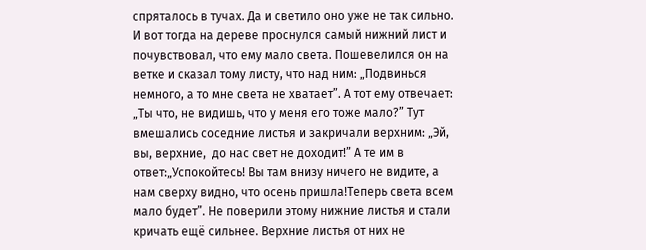спряталось в тучах. Да и светило оно уже не так сильно. И вот тогда на дереве проснулся самый нижний лист и почувствовал, что ему мало света. Пошевелился он на ветке и сказал тому листу, что над ним: „Подвинься немного, а то мне света не хватает”. А тот ему отвечает: „Ты что, не видишь, что у меня его тоже мало?” Тут вмешались соседние листья и закричали верхним: „Эй, вы, верхние,  до нас свет не доходит!” А те им в ответ:„Успокойтесь! Вы там внизу ничего не видите, а нам сверху видно, что осень пришла!Теперь света всем мало будет”. Не поверили этому нижние листья и стали кричать ещё сильнее. Верхние листья от них не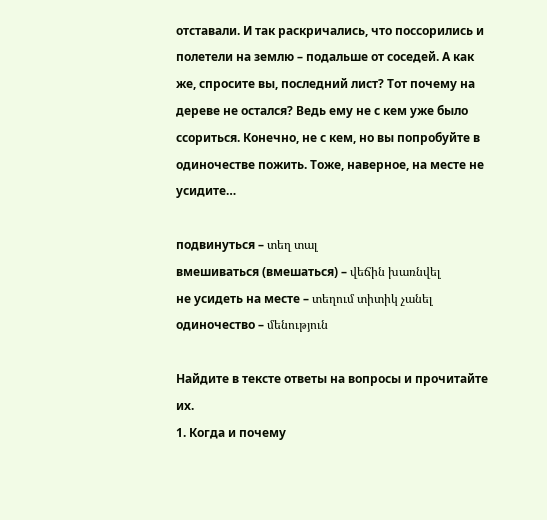отставали. И так раскричались, что поссорились и полетели на землю – подальше от соседей. А как же, спросите вы, последний лист? Тот почему на дереве не остался? Ведь ему не с кем уже было ссориться. Конечно, не с кем, но вы попробуйте в одиночестве пожить. Тоже, наверное, на месте не усидите…

подвинуться – տեղ տալ                                        вмешиваться (вмешаться) – վեճին խառնվել
не усидеть на месте – տեղում տիտիկ չանել                 одиночество – մենություն

Найдите в тексте ответы на вопросы и прочитайте их.
1. Когда и почему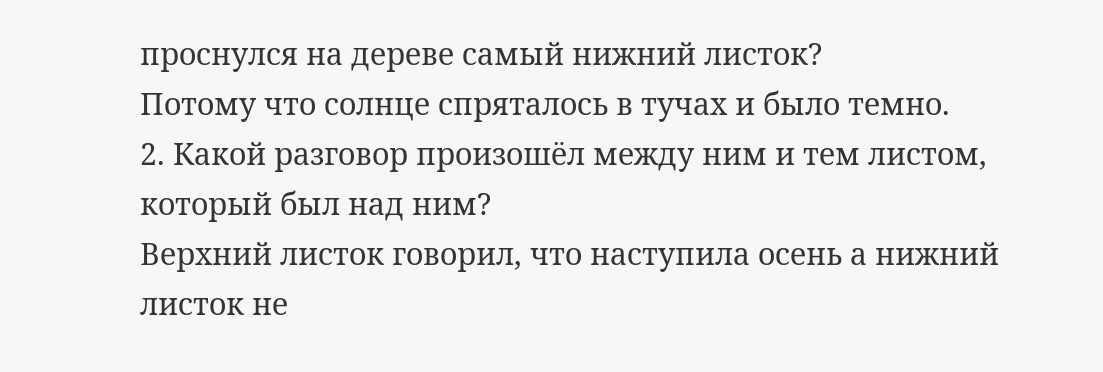проснулся на дереве самый нижний листок?
Потому что солнце спряталось в тучах и было темно.
2. Какой разговор произошёл между ним и тем листом, который был над ним?
Верхний листок говорил, что наступила осень а нижний листок не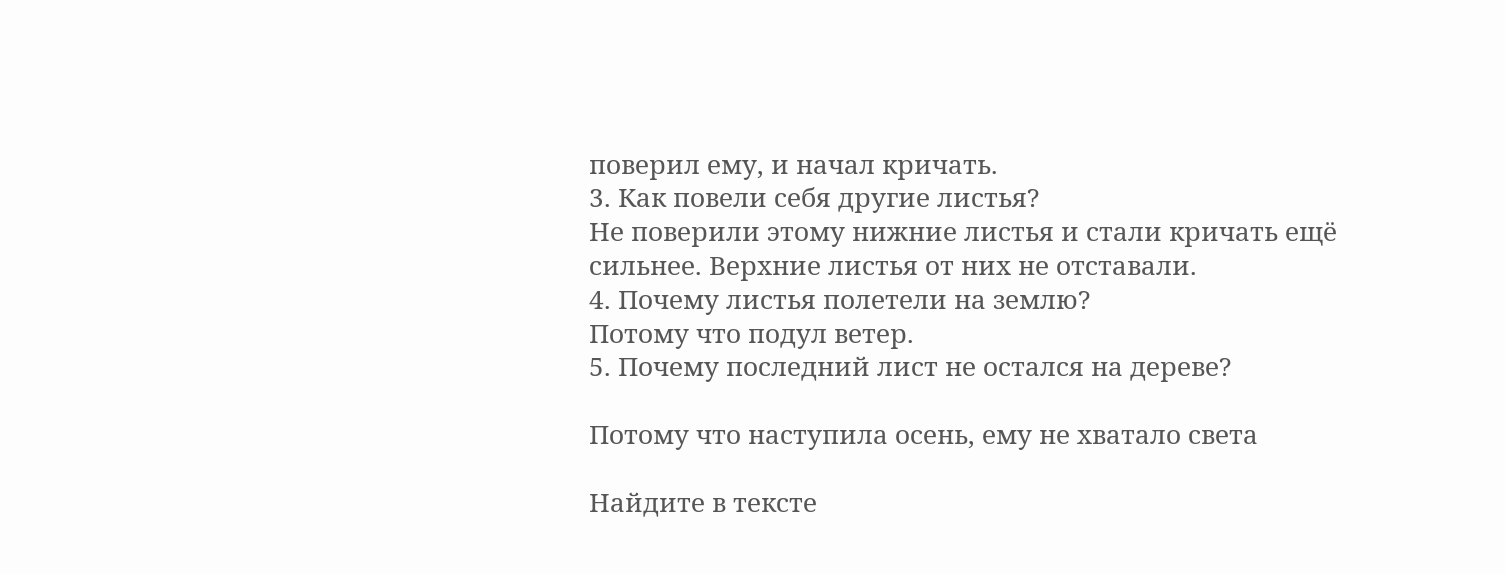поверил ему, и начал кричать.
3. Как повели себя другие листья?
Не поверили этому нижние листья и стали кричать ещё сильнее. Верхние листья от них не отставали.
4. Почему листья полетели на землю?
Потому что подул ветер.
5. Почему последний лист не остался на дереве?

Потому что наступила осень, ему не хватало света

Найдите в тексте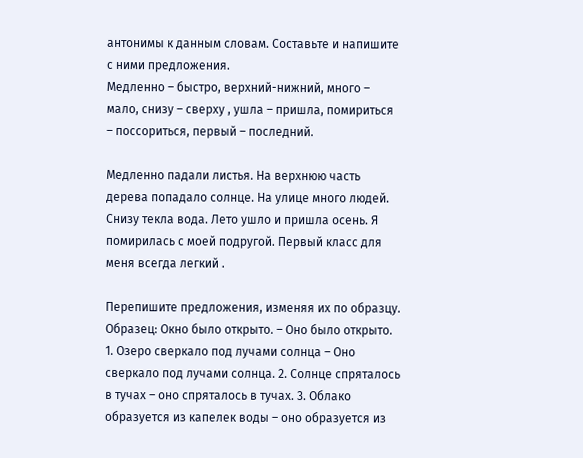антонимы к данным словам. Составьте и напишите с ними предложения.
Медленно – быстро, верхний-нижний, много – мало, снизу – сверху , ушла – пришла, помириться – поссориться, первый – последний.

Медленно падали листья. На верхнюю часть дерева попадало солнце. На улице много людей. Снизу текла вода. Лето ушло и пришла осень. Я помирилась с моей подругой. Первый класс для меня всегда легкий .

Перепишите предложения, изменяя их по образцу.
Образец: Окно было открыто. – Оно было открыто.
1. Озеро сверкало под лучами солнца – Оно сверкало под лучами солнца. 2. Солнце спряталось в тучах – оно спряталось в тучах. 3. Облако образуется из капелек воды – оно образуется из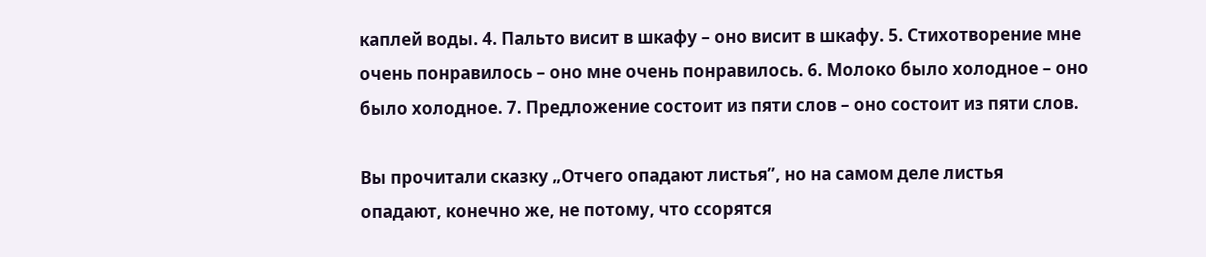каплей воды. 4. Пальто висит в шкафу – оно висит в шкафу. 5. Стихотворение мне очень понравилось – оно мне очень понравилось. 6. Молоко было холодное – оно было холодное. 7. Предложение состоит из пяти слов – оно состоит из пяти слов.

Вы прочитали сказку „Отчего опадают листья”, но на самом деле листья
опадают, конечно же, не потому, что ссорятся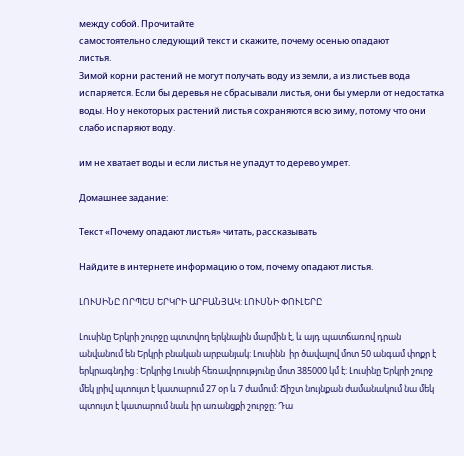между собой. Прочитайте
самостоятельно следующий текст и скажите, почему осенью опадают
листья.
Зимой корни растений не могут получать воду из земли, а из листьев вода испаряется. Если бы деревья не сбрасывали листья, они бы умерли от недостатка воды. Но у некоторых растений листья сохраняются всю зиму, потому что они слабо испаряют воду.

им не хватает воды и если листья не упадут то дерево умрет.

Домашнее задание:

Текст «Почему опадают листья» читать, рассказывать

Найдите в интернете информацию о том, почему опадают листья.

ԼՈՒՍԻՆԸ ՈՐՊԵՍ ԵՐԿՐԻ ԱՐԲԱՆՅԱԿ: ԼՈՒՍՆԻ ՓՈՒԼԵՐԸ

Լուսինը Երկրի շուրջը պտտվող երկնային մարմին է, և այդ պատճառով դրան անվանում են Երկրի բնական արբանյակ: Լուսինն  իր ծավալով մոտ 50 անգամ փոքր է երկրագնդից : Երկրից Լուսնի հեռավորությունը մոտ 385000 կմ է: Լուսինը Երկրի շուրջ մեկ լրիվ պտույտ է կատարում 27 օր և 7 ժամում: Ճիշտ նույնքան ժամանակում նա մեկ պտույտ է կատարում նաև իր առանցքի շուրջը: Դա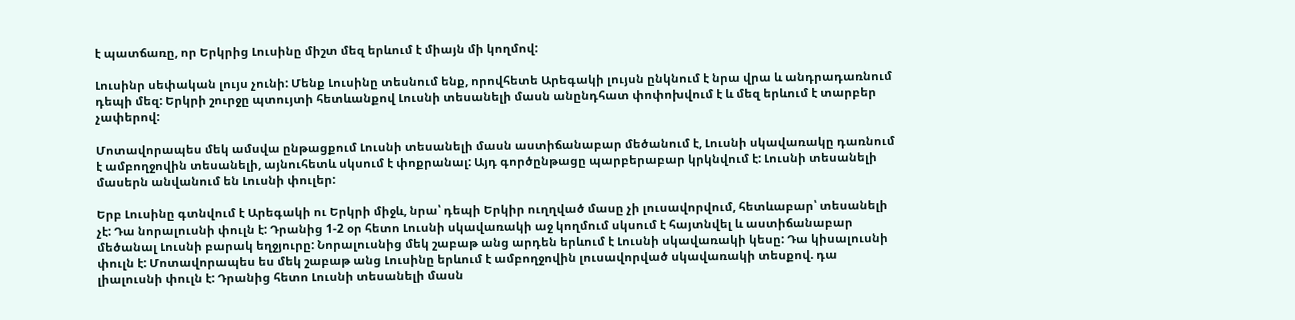է պատճառը, որ Երկրից Լուսինը միշտ մեզ երևում է միայն մի կողմով:

Լուսինր սեփական լույս չունի: Մենք Լուսինը տեսնում ենք, որովհետե Արեգակի լույսն ընկնում է նրա վրա և անդրադառնում դեպի մեզ: Երկրի շուրջը պտույտի հետևանքով Լուսնի տեսանելի մասն անընդհատ փոփոխվում է և մեզ երևում է տարբեր չափերով:

Մոտավորապես մեկ ամսվա ընթացքում Լուսնի տեսանելի մասն աստիճանաբար մեծանում է, Լուսնի սկավառակը դառնում է ամբողջովին տեսանելի, այնուհետև սկսում է փոքրանալ: Այդ գործընթացը պարբերաբար կրկնվում է: Լուսնի տեսանելի մասերն անվանում են Լուսնի փուլեր:

Երբ Լուսինը գտնվում է Արեգակի ու Երկրի միջև, նրա՝ դեպի Երկիր ուղղված մասը չի լուսավորվում, հետևաբար՝ տեսանելի չէ: Դա նորալուսնի փուլն է: Դրանից 1-2 օր հետո Լուսնի սկավառակի աջ կողմում սկսում է հայտնվել և աստիճանաբար մեծանալ Լուսնի բարակ եղջյուրը: Նորալուսնից մեկ շաբաթ անց արդեն երևում է Լուսնի սկավառակի կեսը: Դա կիսալուսնի փուլն է: Մոտավորապես ես մեկ շաբաթ անց Լուսինը երևում է ամբողջովին լուսավորված սկավառակի տեսքով. դա լիալուսնի փուլն է: Դրանից հետո Լուսնի տեսանելի մասն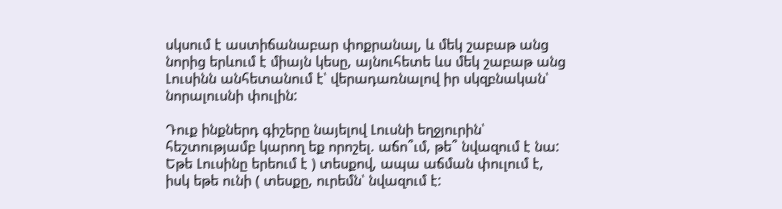սկսում է աստիճանաբար փոքրանալ, և մեկ շաբաթ անց նորից երևում է միայն կեսը, այնուհետե ևս մեկ շաբաթ անց Լուսինն անհետանում է՝ վերադառնալով իր սկզբնական՝ նորալուսնի փուլին:

Դուք ինքներդ գիշերը նայելով Լուսնի եղջյուրին՝ հեշտությամբ կարող եք որոշել. աճո՞ւմ, թե՞ նվազում է նա: Եթե Լուսինը երեում է ) տեսքով, ապա աճման փուլում է, իսկ եթե ունի ( տեսքը, ուրեմն՝ նվազում է: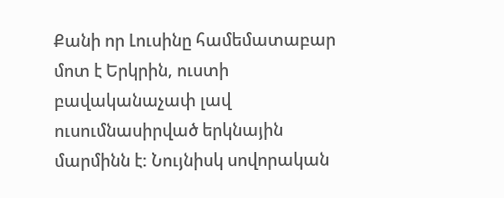Քանի որ Լուսինը համեմատաբար մոտ է Երկրին, ուստի բավականաչափ լավ ուսումնասիրված երկնային մարմինն է: Նույնիսկ սովորական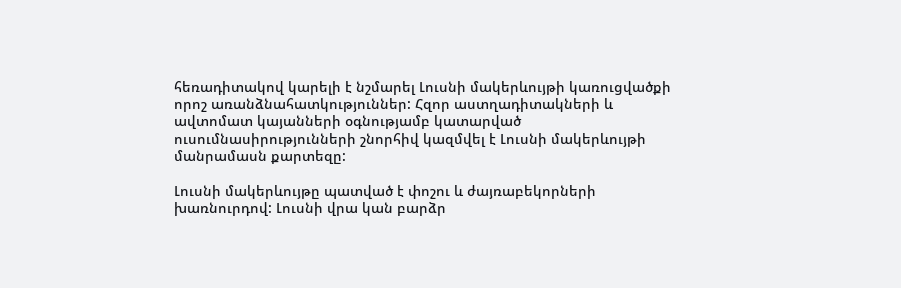հեռադիտակով կարելի է նշմարել Լուսնի մակերևույթի կառուցվածքի որոշ առանձնահատկություններ: Հզոր աստղադիտակների և ավտոմատ կայանների օգնությամբ կատարված ուսումնասիրությունների շնորհիվ կազմվել է Լուսնի մակերևույթի մանրամասն քարտեզը:

Լուսնի մակերևույթը պատված է փոշու և ժայռաբեկորների խառնուրդով: Լուսնի վրա կան բարձր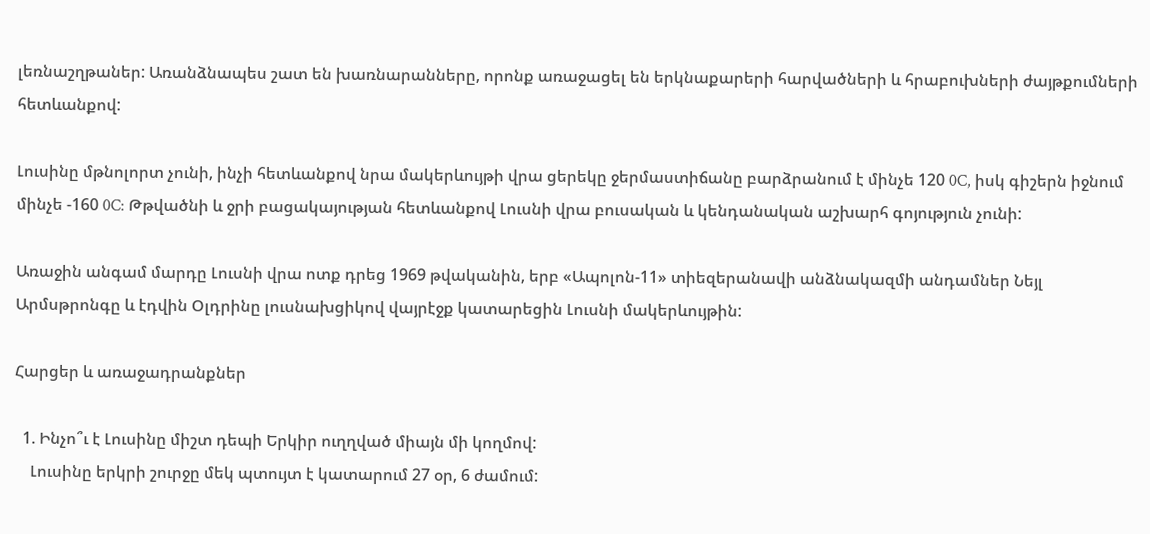լեռնաշղթաներ: Առանձնապես շատ են խառնարանները, որոնք առաջացել են երկնաքարերի հարվածների և հրաբուխների ժայթքումների հետևանքով:

Լուսինը մթնոլորտ չունի, ինչի հետևանքով նրա մակերևույթի վրա ցերեկը ջերմաստիճանը բարձրանում է մինչե 120 0C, իսկ գիշերն իջնում մինչե -160 0C: Թթվածնի և ջրի բացակայության հետևանքով Լուսնի վրա բուսական և կենդանական աշխարհ գոյություն չունի:

Առաջին անգամ մարդը Լուսնի վրա ոտք դրեց 1969 թվականին, երբ «Ապոլոն-11» տիեզերանավի անձնակազմի անդամներ Նեյլ Արմսթրոնգը և էդվին Օլդրինը լուսնախցիկով վայրէջք կատարեցին Լուսնի մակերևույթին:

Հարցեր և առաջադրանքներ

  1. Ինչո՞ւ է Լուսինը միշտ դեպի Երկիր ուղղված միայն մի կողմով:
    Լուսինը երկրի շուրջը մեկ պտույտ է կատարում 27 օր, 6 ժամում: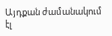Այդքան ժամանակում էլ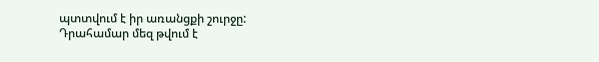պտտվում է իր առանցքի շուրջը: Դրահամար մեզ թվում է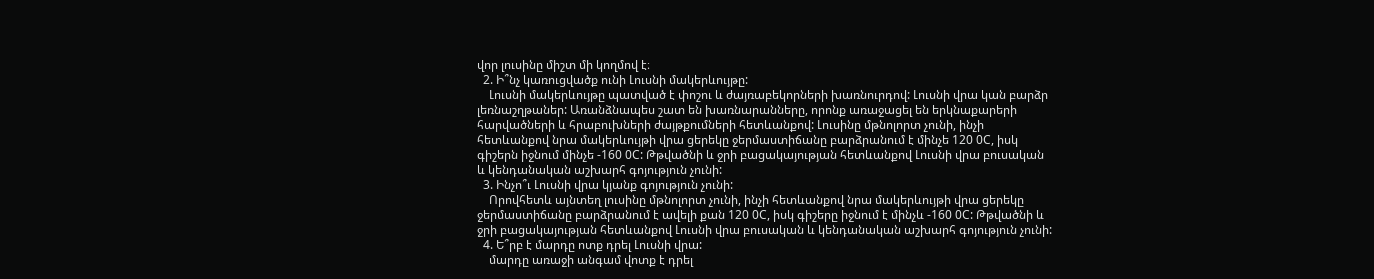վոր լուսինը միշտ մի կողմով է։
  2. Ի՞նչ կառուցվածք ունի Լուսնի մակերևույթը:
    Լուսնի մակերևույթը պատված է փոշու և ժայռաբեկորների խառնուրդով: Լուսնի վրա կան բարձր լեռնաշղթաներ: Առանձնապես շատ են խառնարանները, որոնք առաջացել են երկնաքարերի հարվածների և հրաբուխների ժայթքումների հետևանքով: Լուսինը մթնոլորտ չունի, ինչի հետևանքով նրա մակերևույթի վրա ցերեկը ջերմաստիճանը բարձրանում է մինչե 120 0C, իսկ գիշերն իջնում մինչե -160 0C: Թթվածնի և ջրի բացակայության հետևանքով Լուսնի վրա բուսական և կենդանական աշխարհ գոյություն չունի:
  3. Ինչո՞ւ Լուսնի վրա կյանք գոյություն չունի:
    Որովհետև այնտեղ լուսինը մթնոլորտ չունի, ինչի հետևանքով նրա մակերևույթի վրա ցերեկը ջերմաստիճանը բարձրանում է ավելի քան 120 0C, իսկ գիշերը իջնում է մինչև -160 0C: Թթվածնի և ջրի բացակայության հետևանքով Լուսնի վրա բուսական և կենդանական աշխարհ գոյություն չունի:
  4. Ե՞րբ է մարդը ոտք դրել Լուսնի վրա:
    մարդը առաջի անգամ վոտք է դրել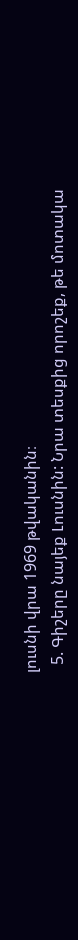լուսնի վրա 1969 թվականին։
  5. Գիշերը նայեք Լուսնին: Նրա տեսքից որոշեք, թե մոտակա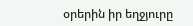օրերին իր եղջյուրը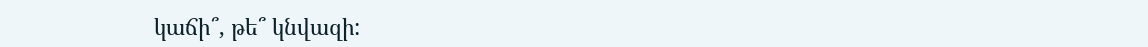կաճի՞, թե՞ կնվազի: